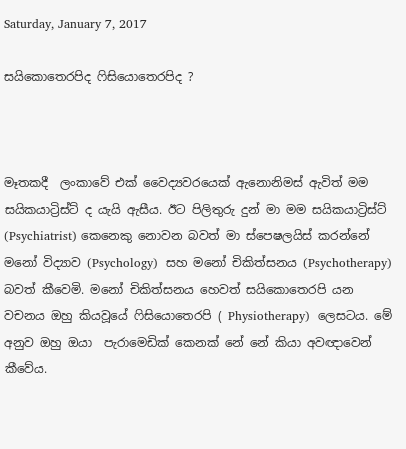Saturday, January 7, 2017

සයිකොතෙරපිද ෆිසියොතෙරපිද ?



මෑතකදී  ලංකාවේ එක් වෛද්‍යවරයෙක් ඇනොනිමස් ඇවිත් මම සයිකයාට්‍රිස්ට් ද යැයි ඇසීය. ඊට පිලිතුරු දුන් මා මම සයිකයාට්‍රිස්ට් (Psychiatrist) කෙනෙකු නොවන බවත් මා ස්පෙෂලයිස් කරන්නේ මනෝ විද්‍යාව (Psychology)  සහ මනෝ චිකිත්සනය (Psychotherapy) බවත් කීවෙමි. මනෝ චිකිත්සනය හෙවත් සයිකොතෙරපි යන වචනය ඔහු කියවූයේ ෆිසියොතෙරපි ( Physiotherapy)  ලෙසටය. මේ අනුව ඔහු ඔයා  පැරාමෙඩික් කෙනක් නේ නේ කියා අවඥාවෙන් කීවේය.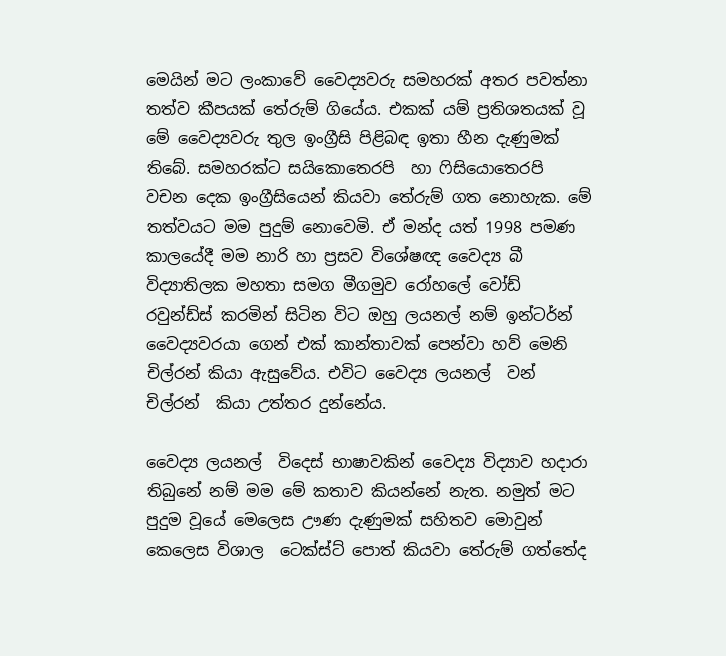මෙයින් මට ලංකාවේ වෛද්‍යවරු සමහරක් අතර පවත්නා තත්ව කීපයක් තේරුම් ගියේය. එකක් යම් ප්‍රතිශතයක් වූ මේ වෛද්‍යවරු තුල ඉංග්‍රීසි පිළිබඳ ඉතා හීන දැණුමක් තිබේ. සමහරක්ට සයිකොතෙරපි  හා ෆිසියොතෙරපි  වචන දෙක ඉංග්‍රීසියෙන් කියවා තේරුම් ගත නොහැක. මේ තත්වයට මම පුදුම් නොවෙමි. ඒ මන්ද යත් 1998 පමණ කාලයේදී මම නාරි හා ප්‍රසව විශේෂඥ වෛද්‍ය බී විද්‍යාතිලක මහතා සමග මීගමුව රෝහලේ වෝඩ් රවුන්ඩ්ස් කරමින් සිටින විට ඔහු ලයනල් නම් ඉන්ටර්න් වෛද්‍යවරයා ගෙන් එක් කාන්තාවක් පෙන්වා හව් මෙනි චිල්රන් කියා ඇසුවේය. එවිට වෛද්‍ය ලයනල්  වන් චිල්රන්  කියා උත්තර දුන්නේය.

වෛද්‍ය ලයනල්  විදෙස් භාෂාවකින් වෛද්‍ය විද්‍යාව හදාරා තිබුනේ නම් මම මේ කතාව කියන්නේ නැත. නමුත් මට පුදුම වූයේ මෙලෙස ඌණ දැණුමක් සහිතව මොවුන් කෙලෙස විශාල  ටෙක්ස්ට් පොත් කියවා තේරුම් ගත්තේද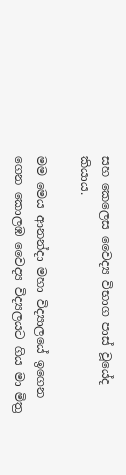සහ කෙලෙස වෛද්‍ය විභාග පාස් වූයේද කියාය.

මම මෙය ආනන්දා මහා විද්‍යාලයේ ඉගෙන ගෙන කොලඹ වෛද්‍ය විද්‍යලයට ගිය මා මිත්‍ර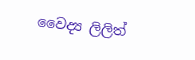වෛද්‍ය ලිලිත්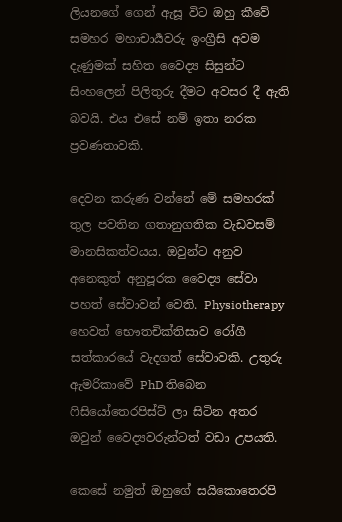ලියනගේ ගෙන් ඇසූ විට ඔහු කීවේ සමහර මහාචාර්‍යවරු ඉංග්‍රීසි අවම දැණුමක් සහිත වෛද්‍ය සිසුන්ට සිංහලෙන් පිලිතුරු දීමට අවසර දී ඇති බවයි. එය එසේ නම් ඉතා නරක ප්‍රවණතාවකි.

දෙවන කරුණ වන්නේ මේ සමහරක් තුල පවතින ගතානුගතික වැඩවසම් මානසිකත්වයය. ඔවුන්ට අනුව අනෙකුත් අනුපූරක වෛද්‍ය සේවා පහත් සේවාවන් වෙති. Physiotherapy හෙවත් භෞතචික්තිසාව රෝගී සත්කාරයේ වැදගත් සේවාවකි. උතුරු ඇමරිකාවේ PhD තිබෙන ෆිසියෝතෙරපිස්ට් ලා සිටින අතර ඔවුන් වෛද්‍යවරුන්ටත් වඩා උපයති.

කෙසේ නමුත් ඔහුගේ සයිකොතෙරපි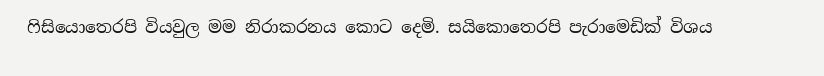ෆිසියොතෙරපි වියවුල මම නිරාකරනය කොට දෙමි. සයිකොතෙරපි පැරාමෙඩික් විශය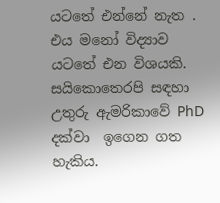යටතේ එන්නේ නැත . එය මනෝ විද්‍යාව යටතේ එන විශයකි. සයිකොතෙරපි සඳහා උතුරු ඇමරිකාවේ PhD දක්වා  ඉගෙන ගත හැකිය.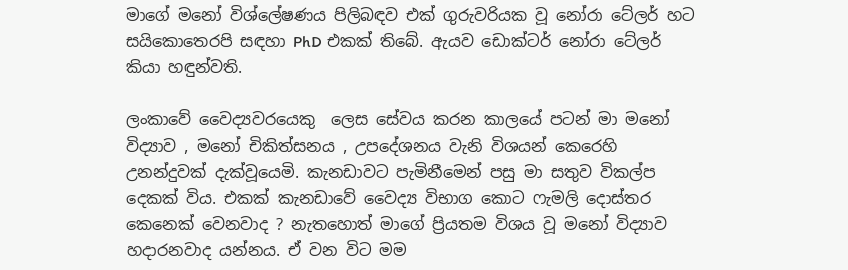මාගේ මනෝ විශ්ලේෂණය පිලිබඳව එක් ගුරුවරියක වූ නෝරා ටේලර් හට සයිකොතෙරපි සඳහා PhD එකක් තිබේ. ඇයව ඩොක්ටර් නෝරා ටේලර් කියා හඳුන්වති.

ලංකාවේ වෛද්‍යවරයෙකු  ලෙස සේවය කරන කාලයේ පටන් මා මනෝ විද්‍යාව , මනෝ චිකිත්සනය , උපදේශනය වැනි විශයන් කෙරෙහි උනන්දුවක් දැක්වූයෙමි. කැනඩාවට පැමිනීමෙන් පසු මා සතුව විකල්ප දෙකක් විය. එකක් කැනඩාවේ වෛද්‍ය විභාග කොට ෆැමලි දොස්තර කෙනෙක් වෙනවාද ? නැතහොත් මාගේ ප්‍රියතම විශය වූ මනෝ විද්‍යාව හදාරනවාද යන්නය. ඒ වන විට මම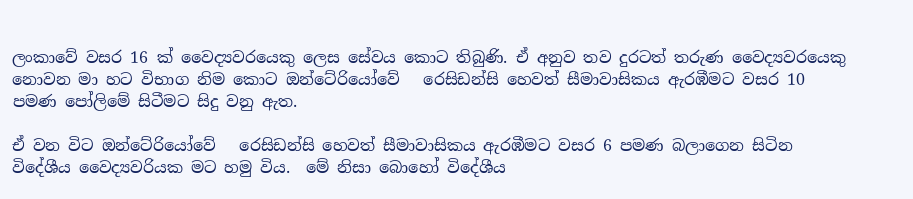ලංකාවේ වසර 16 ක් වෛද්‍යවරයෙකු ලෙස සේවය කොට තිබුණි. ඒ අනුව තව දුරටත් තරුණ වෛද්‍යවරයෙකු නොවන මා හට විභාග නිම කොට ඔන්ටේ‍රියෝවේ   රෙසිඩන්සි හෙවත් සීමාවාසිකය ඇරඹීමට වසර 10 පමණ පෝලිමේ සිටීමට සිදු වනු ඇත.

ඒ වන විට ඔන්ටේ‍රියෝවේ   රෙසිඩන්සි හෙවත් සීමාවාසිකය ඇරඹීමට වසර 6 පමණ බලාගෙන සිටින විදේශීය වෛද්‍යවරියක මට හමු විය.  මේ නිසා බොහෝ විදේශීය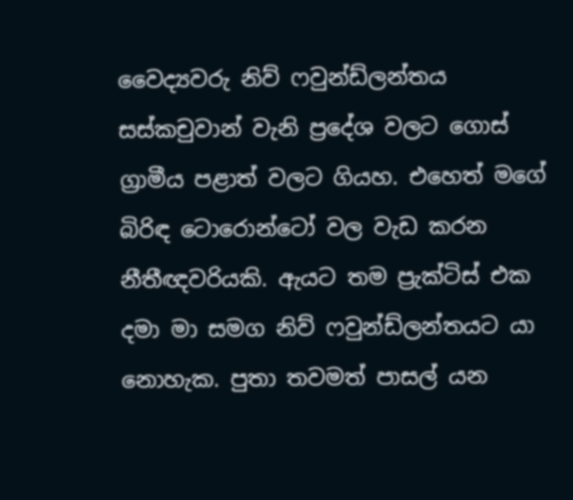වෛද්‍යවරු නිව් ෆවුන්ඩ්ලන්තය සස්කචුවාන් වැනි ප්‍රදේශ වලට ගොස් ග්‍රාමීය පළාත් වලට ගියහ. එහෙත් මගේ බිරිඳ ටොරොන්ටෝ වල වැඩ කරන නීතීඥවරියකි. ඇයට තම ප්‍රැක්ටිස් එක දමා මා සමග නිව් ෆවුන්ඩ්ලන්තයට යා නොහැක. පුතා තවමත් පාසල් යන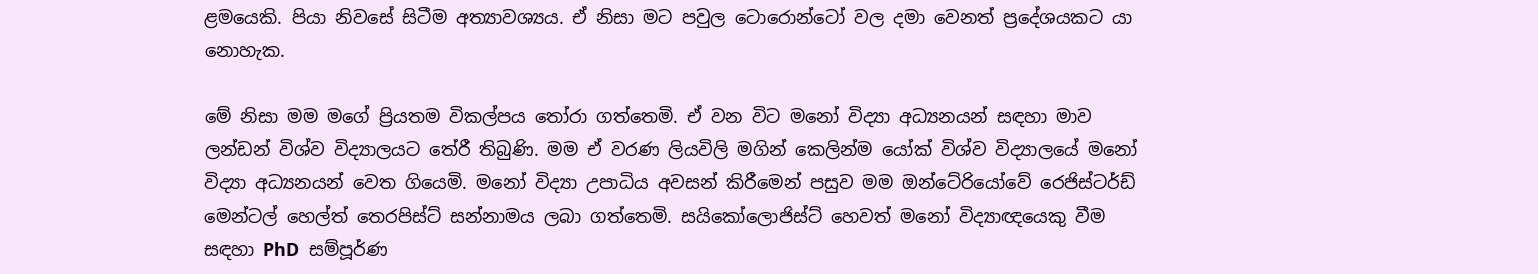ළමයෙකි. පියා නිවසේ සිටීම අත්‍යාවශ්‍යය. ඒ නිසා මට පවුල ටොරොන්ටෝ වල දමා වෙනත් ප්‍රදේශයකට යා නොහැක.

මේ නිසා මම මගේ ප්‍රියතම විකල්පය තෝරා ගත්තෙමි. ඒ වන විට මනෝ විද්‍යා අධ්‍යනයන් සඳහා මාව ලන්ඩන් විශ්ව විද්‍යාලයට තේරී තිබුණි. මම ඒ වරණ ලියවිලි මගින් කෙලින්ම යෝක් විශ්ව විද්‍යාලයේ මනෝ විද්‍යා අධ්‍යනයන් වෙත ගියෙමි. මනෝ විද්‍යා උපාධිය අවසන් කිරීමෙන් පසුව මම ඔන්ටේ‍රියෝවේ රෙජිස්ටර්ඩ් මෙන්ටල් හෙල්ත් තෙරපිස්ට් සන්නාමය ලබා ගත්තෙමි. සයිකෝලොජිස්ට් හෙවත් මනෝ විද්‍යාඥයෙකු වීම සඳහා PhD  සම්පූර්ණ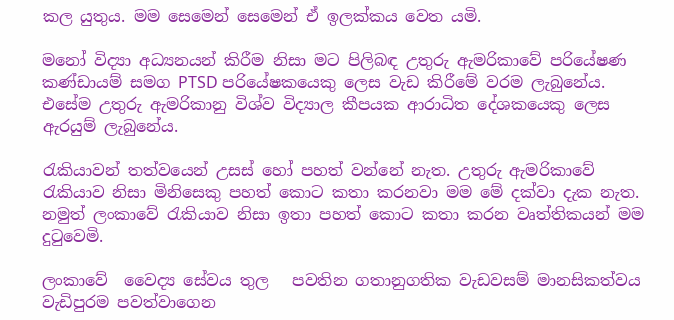කල යුතුය. මම සෙමෙන් සෙමෙන් ඒ ඉලක්කය වෙත යමි.

මනෝ විද්‍යා අධ්‍යනයන් කිරීම නිසා මට පිලිබඳ උතුරු ඇමරිකාවේ පරියේෂණ කණ්ඩායම් සමග PTSD පරියේෂකයෙකු ලෙස වැඩ කිරීමේ වරම ලැබුනේය. එසේම උතුරු ඇමරිකානු විශ්ව විද්‍යාල කීපයක ආරාධිත දේශකයෙකු ලෙස ඇරයුම් ලැබුනේය.

රැකියාවන් තත්වයෙන් උසස් හෝ පහත් වන්නේ නැත. උතුරු ඇමරිකාවේ රැකියාව නිසා මිනිසෙකු පහත් කොට කතා කරනවා මම මේ දක්වා දැක නැත. නමුත් ලංකාවේ රැකියාව නිසා ඉතා පහත් කොට කතා කරන වෘත්තිකයන් මම දුටුවෙමි.

ලංකාවේ  වෛද්‍ය සේවය තුල   පවතින ගතානුගතික වැඩවසම් මානසිකත්වය වැඩිපුරම පවත්වාගෙන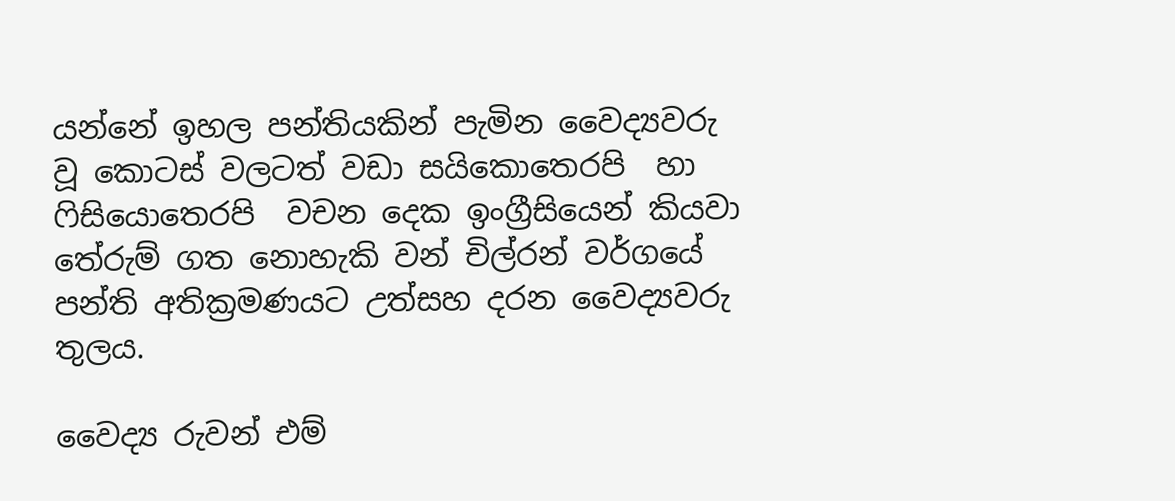යන්නේ ඉහල පන්තියකින් පැමින වෛද්‍යවරු වූ කොටස් වලටත් වඩා සයිකොතෙරපි  හා ෆිසියොතෙරපි  වචන දෙක ඉංග්‍රීසියෙන් කියවා තේරුම් ගත නොහැකි වන් චිල්රන් වර්ගයේ පන්ති අතික්‍රමණයට උත්සහ දරන වෛද්‍යවරු තුලය.

වෛද්‍ය රුවන් එම්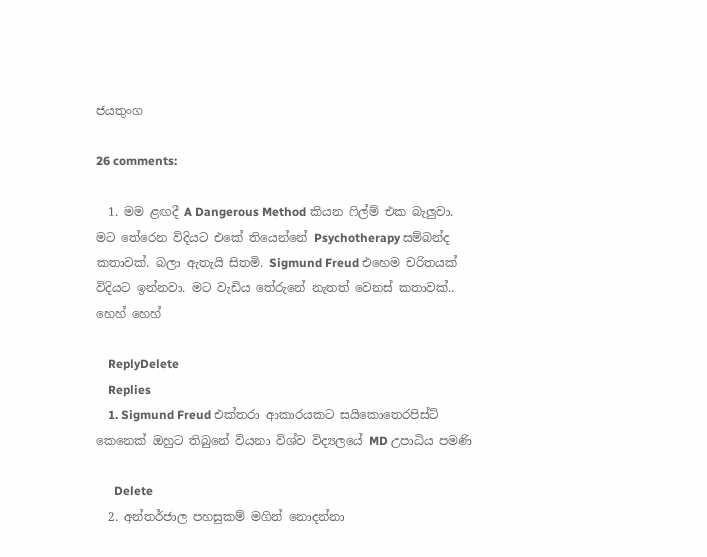ජයතුංග

26 comments:

  1. මම ළඟදී A Dangerous Method කියන ෆිල්ම් එක බැලුවා. මට තේරෙන විදියට එකේ තියෙන්නේ Psychotherapy සම්බන්ද කතාවක්. බලා ඇතැයි සිතමි. Sigmund Freud එහෙම චරිතයක් විදියට ඉන්නවා. මට වැඩිය තේරුනේ නැතත් වෙනස් කතාවක්.. හෙහ් හෙහ්

    ReplyDelete
    Replies
    1. Sigmund Freud එක්තරා ආකාරයකට සයිකොතෙරපිස්ට් කෙනෙක් ඔහුට තිබුනේ වියනා විශ්ව විද්‍යලයේ MD උපාධිය පමණි

      Delete
  2. අන්තර්ජාල පහසුකම් මගින් නොදන්නා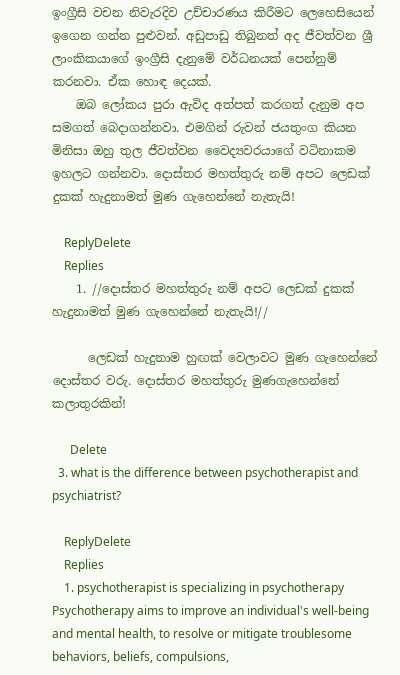ඉංග්‍රීසි වචන නිවැරදිව උච්චාරණය කිරීමට ලෙහෙසියෙන් ඉගෙන ගන්න පුළුවන්. අඩුපාඩු තිබුනත් අද ජීවත්වන ශ්‍රී ලාංකිකයාගේ ඉංග්‍රීසි දැනුමේ වර්ධනයක් පෙන්නුම් කරනවා. ඒක හොඳ දෙයක්.
    ඔබ ලෝකය පුරා ඇවිද අත්පත් කරගත් දැනුම අප සමගත් බෙදාගන්නවා. එමගින් රුවන් ජයතුංග කියන මිනිසා ඔහු තුල ජීවත්වන වෛද්‍යවරයාගේ වටිනාකම ඉහලට ගන්නවා. දොස්තර මහත්තුරු නම් අපට ලෙඩක් දුකක් හැදුනාමත් මුණ ගැහෙන්නේ නැතැයි!

    ReplyDelete
    Replies
    1. //දොස්තර මහත්තුරු නම් අපට ලෙඩක් දුකක් හැදුනාමත් මුණ ගැහෙන්නේ නැතැයි!//

      ලෙඩක් හැදුනාම හුඟක් වෙලාවට මුණ ගැහෙන්නේ දොස්තර වරු. දොස්තර මහත්තුරු මුණගැහෙන්නේ කලාතුරකින්!

      Delete
  3. what is the difference between psychotherapist and psychiatrist?

    ReplyDelete
    Replies
    1. psychotherapist is specializing in psychotherapy Psychotherapy aims to improve an individual's well-being and mental health, to resolve or mitigate troublesome behaviors, beliefs, compulsions,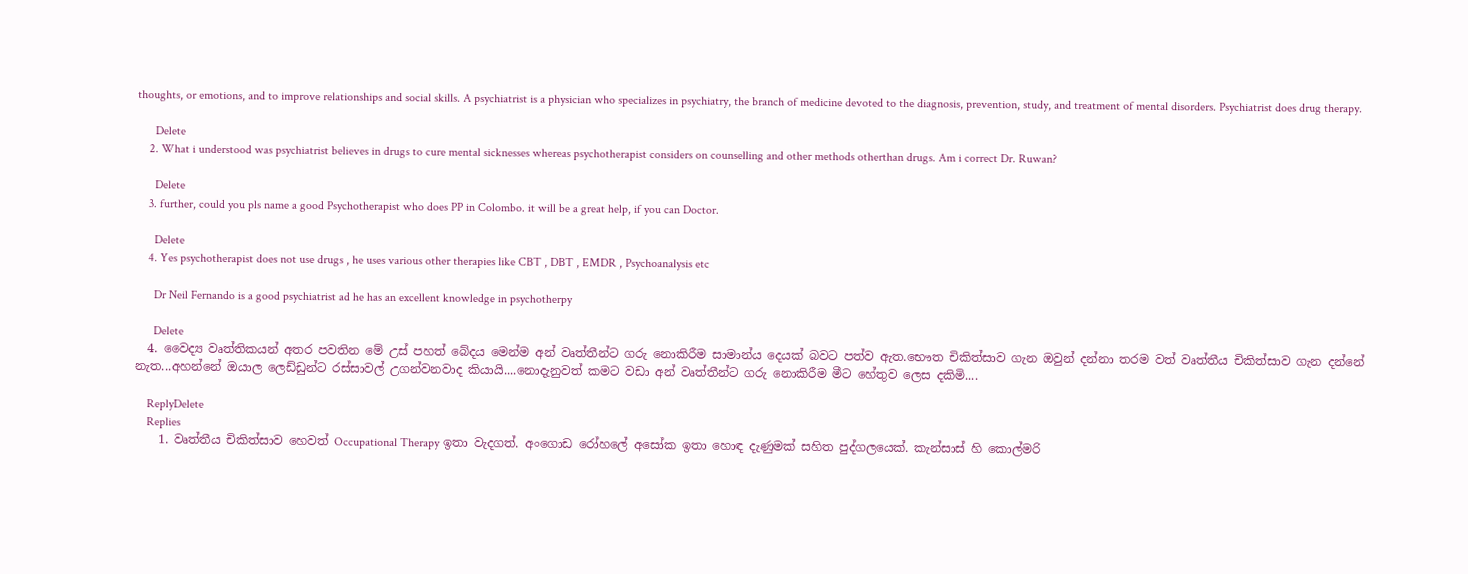thoughts, or emotions, and to improve relationships and social skills. A psychiatrist is a physician who specializes in psychiatry, the branch of medicine devoted to the diagnosis, prevention, study, and treatment of mental disorders. Psychiatrist does drug therapy.

      Delete
    2. What i understood was psychiatrist believes in drugs to cure mental sicknesses whereas psychotherapist considers on counselling and other methods otherthan drugs. Am i correct Dr. Ruwan?

      Delete
    3. further, could you pls name a good Psychotherapist who does PP in Colombo. it will be a great help, if you can Doctor.

      Delete
    4. Yes psychotherapist does not use drugs , he uses various other therapies like CBT , DBT , EMDR , Psychoanalysis etc

      Dr Neil Fernando is a good psychiatrist ad he has an excellent knowledge in psychotherpy

      Delete
  4. වෛද්‍ය වෘත්තිකයන් අතර පවතින මේ උස් පහත් බේදය මෙන්ම අන් වෘත්තීන්ට ගරු නොකිරීම සාමාන්ය දෙයක් බවට පත්ව ඇත.භෞත චිකිත්සාව ගැන ඔවුන් දන්නා තරම වත් වෘත්තීය චිකිත්සාව ගැන දන්නේ නැත...අහන්නේ ඔයාල ලෙඩ්ඩුන්ට රස්සාවල් උගන්වනවාද කියායි....නොදැනුවත් කමට වඩා අන් වෘත්තීන්ට ගරු නොකිරීම මීට හේතුව ලෙස දකිමි....

    ReplyDelete
    Replies
    1. වෘත්තීය චිකිත්සාව හෙවත් Occupational Therapy ඉතා වැදගත්. අංගොඩ රෝහලේ අසෝක ඉතා හොඳ දැණුමක් සහිත පුද්ගලයෙක්. කැන්සාස් හි කොල්මරි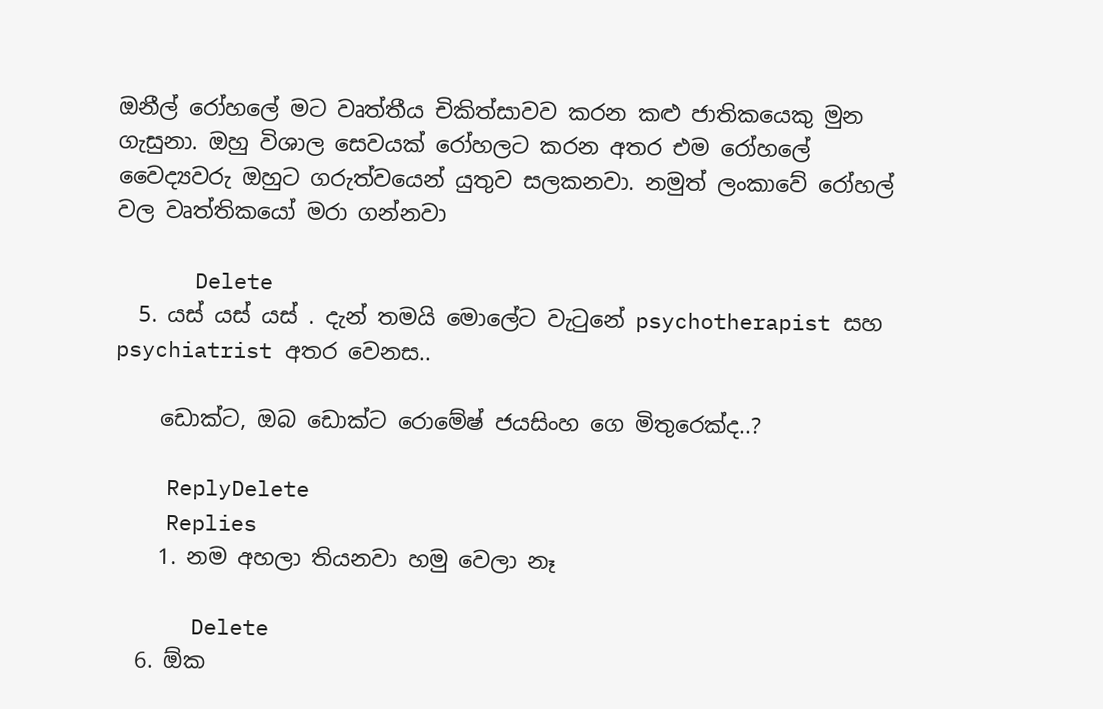ඔනීල් රෝහලේ මට වෘත්තීය චිකිත්සාවව කරන කළු ජාතිකයෙකු මුන ගැසුනා. ඔහු විශාල සෙවයක් රෝහලට කරන අතර එම රෝහලේ වෛද්‍යවරු ඔහුට ගරුත්වයෙන් යුතුව සලකනවා. නමුත් ලංකාවේ රෝහල් වල වෘත්තිකයෝ මරා ගන්නවා

      Delete
  5. යස් යස් යස් . දැන් තමයි මොලේට වැටුනේ psychotherapist සහ psychiatrist අතර වෙනස..

    ඩොක්ට, ඔබ ඩොක්ට රොමේෂ් ජයසිංහ ගෙ මිතුරෙක්ද..?

    ReplyDelete
    Replies
    1. නම අහලා තියනවා හමු වෙලා නෑ

      Delete
  6. ඕක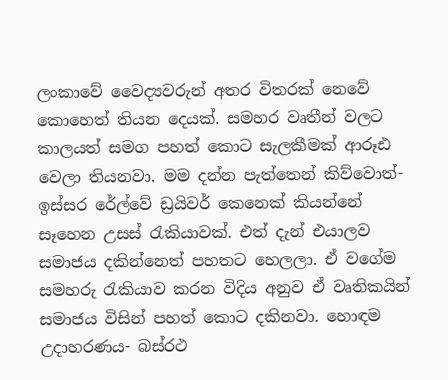ලංකාවේ වෛද්‍යවරුන් අතර විතරක් නෙවේ කොහෙත් තියන දෙයක්. සමහර වෘතීන් වලට කාලයත් සමග පහත් කොට සැලකීමක් ආරූඪ වෙලා තියනවා. මම දන්න පැත්තෙන් කිව්වොත්- ඉස්සර රේල්වේ ඩ්‍රයිවර් කෙනෙක් කියන්නේ සෑහෙන උසස් රැකියාවක්. එත් දැන් එයාලව සමාජය දකින්නෙත් පහතට හෙලලා. ඒ වගේම සමහරු රැකියාව කරන විදිය අනුව ඒ වෘතිකයින් සමාජය විසින් පහත් කොට දකිනවා. හොඳම උදාහරණය- බස්රථ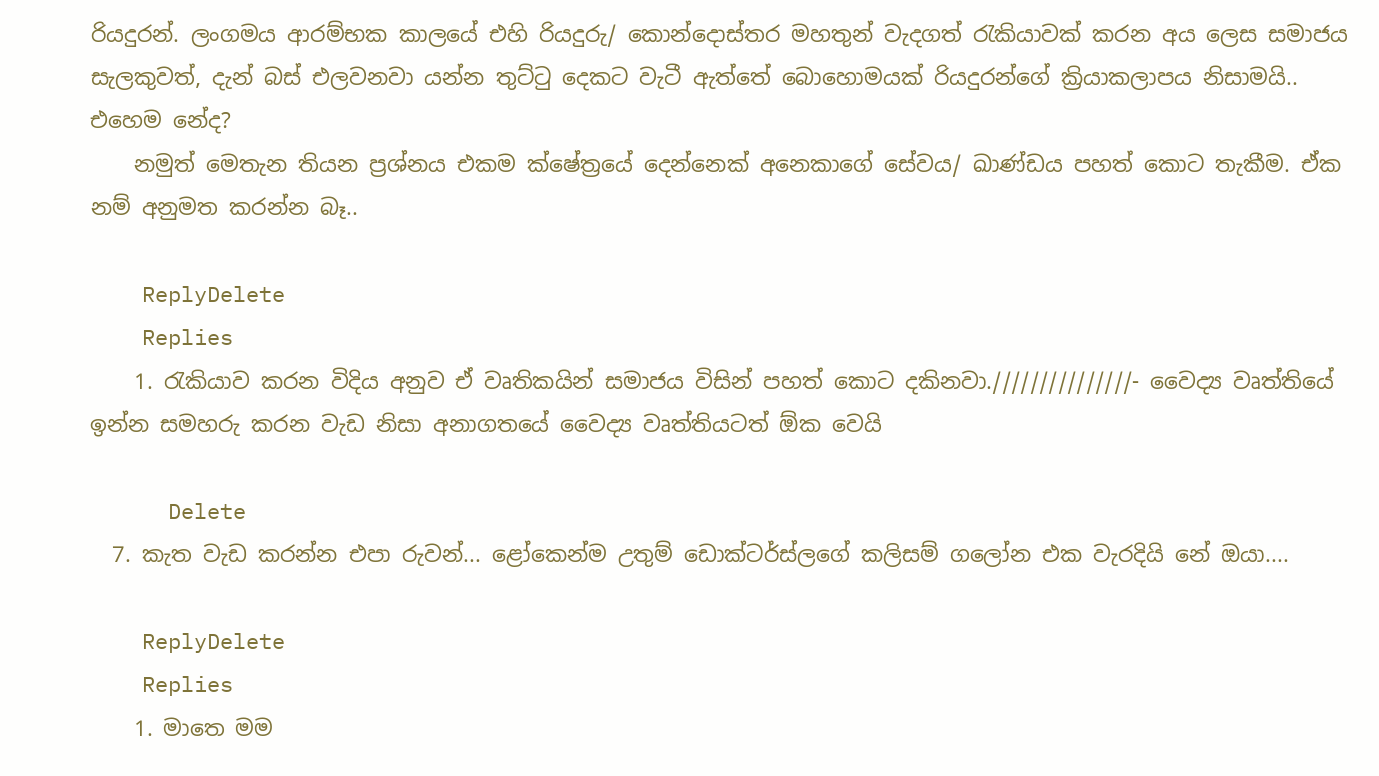රියදුරන්. ලංගමය ආරම්භක කාලයේ එහි රියදුරු/ කොන්දොස්තර මහතුන් වැදගත් රැකියාවක් කරන අය ලෙස සමාජය සැලකුවත්, දැන් බස් එලවනවා යන්න තුට්ටු දෙකට වැටී ඇත්තේ බොහොමයක් රියදුරන්ගේ ක්‍රියාකලාපය නිසාමයි.. එහෙම නේද?
    නමුත් මෙතැන තියන ප්‍රශ්නය එකම ක්ෂේත්‍රයේ දෙන්නෙක් අනෙකාගේ සේවය/ ඛාණ්ඩය පහත් කොට තැකීම. ඒක නම් අනුමත කරන්න බෑ..

    ReplyDelete
    Replies
    1. රැකියාව කරන විදිය අනුව ඒ වෘතිකයින් සමාජය විසින් පහත් කොට දකිනවා.///////////////- වෛද්‍ය වෘත්තියේ ඉන්න සමහරු කරන වැඩ නිසා අනාගතයේ වෛද්‍ය වෘත්තියටත් ඕක වෙයි

      Delete
  7. කැත වැඩ කරන්න එපා රුවන්... ළෝකෙන්ම උතුම් ඩොක්ටර්ස්ලගේ කලිසම් ගලෝන එක වැරදියි නේ ඔයා....

    ReplyDelete
    Replies
    1. මාතෙ මම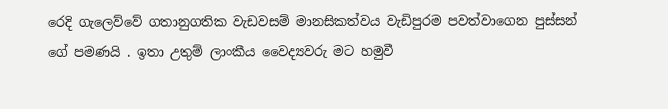රෙදි ගැලෙව්වේ ගතානුගතික වැඩවසම් මානසිකත්වය වැඩිපුරම පවත්වාගෙන පුස්සන් ගේ පමණයි . ඉතා උතුම් ලාංකීය වෛද්‍යවරු මට හමුවී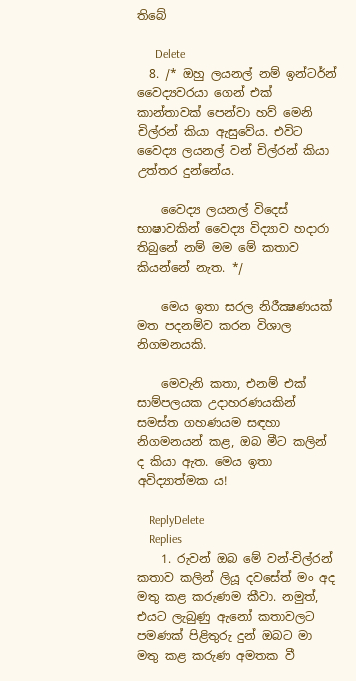තිබේ

      Delete
  8. /* ඔහු ලයනල් නම් ඉන්ටර්න් වෛද්‍යවරයා ගෙන් එක් කාන්තාවක් පෙන්වා හව් මෙනි චිල්රන් කියා ඇසුවේය. එවිට වෛද්‍ය ලයනල් වන් චිල්රන් කියා උත්තර දුන්නේය.

    වෛද්‍ය ලයනල් විදෙස් භාෂාවකින් වෛද්‍ය විද්‍යාව හදාරා තිබුනේ නම් මම මේ කතාව කියන්නේ නැත. */

    මෙය ඉතා සරල නිරීක්‍ෂණයක් මත පදනම්ව කරන විශාල නිගමනයකි.

    මෙවැනි කතා, එනම් එක් සාම්පලයක උදාහරණයකින් සමස්ත ගහණයම සඳහා නිගමනයන් කළ, ඔබ මීට කලින් ද කියා ඇත. මෙය ඉතා අවිද්‍යාත්මක ය!

    ReplyDelete
    Replies
    1. රුවන් ඔබ මේ වන්-චිල්රන් කතාව කලින් ලියූ දවසේත් මං අද මතු කළ කරුණම කීවා. නමුත්, එයට ලැබුණු ඇනෝ කතාවලට පමණක් පිළිතුරු දුන් ඔබට මා මතු කළ කරුණ අමතක වී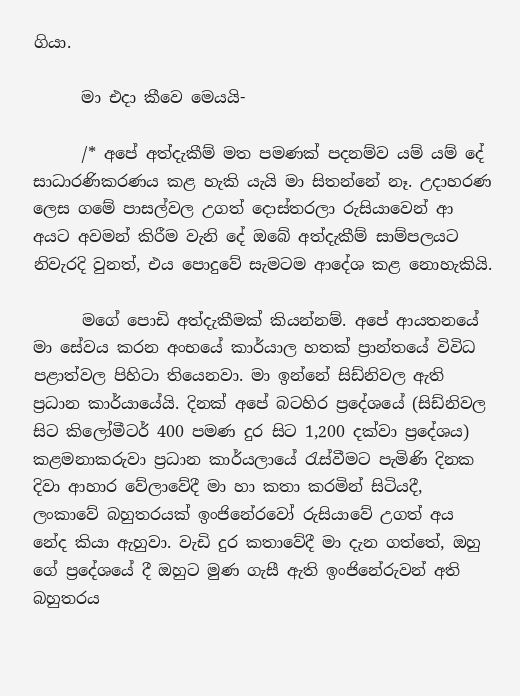ගියා.

      මා එදා කීවෙ මෙයයි-

      /* අපේ අත්දැකීම් මත පමණක් පදනම්ව යම් යම් දේ සාධාරණිකරණය කළ හැකි යැයි මා සිතන්නේ නෑ. උදාහරණ ලෙස ගමේ පාසල්වල උගත් දොස්තරලා රුසියාවෙන් ආ අයට අවමන් කිරීම වැනි දේ ඔබේ අත්දැකීම් සාම්පලයට නිවැරදි වුනත්, එය පොදුවේ සැමටම ආදේශ කළ නොහැකියි.

      මගේ පොඩි අත්දැකීමක් කියන්නම්. අපේ ආයතනයේ මා සේවය කරන අංභයේ කාර්යාල හතක් ප්‍රාන්තයේ විවිධ පළාත්වල පිහිටා තියෙනවා. මා ඉන්නේ සිඩ්නිවල ඇති ප්‍රධාන කාර්යායේයි. දිනක් අපේ බටහිර ප්‍රදේශයේ (සිඩ්නිවල සිට කිලෝමීටර් 400 පමණ දුර සිට 1,200 දක්වා ප්‍රදේශය) කළමනාකරුවා ප්‍රධාන කාර්යලායේ රැස්වීමට පැමිණි දිනක දිවා ආහාර වේලාවේදී මා හා කතා කරමින් සිටියදී, ලංකාවේ බහුතරයක් ඉංජිනේරවෝ රුසියාවේ උගත් අය නේද කියා ඇහුවා. වැඩි දුර කතාවේදී මා දැන ගත්තේ, ඔහු ගේ ප්‍රදේශයේ දී ඔහුට මුණ ගැසී ඇති ඉංජිනේරුවන් අති බහුතරය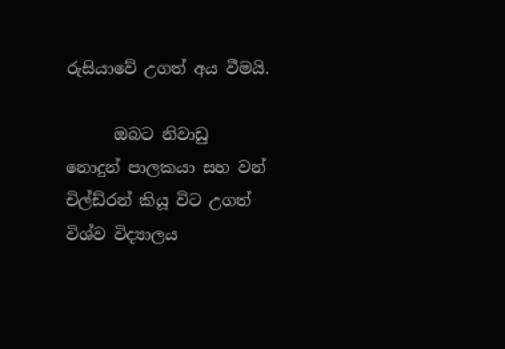රුසියාවේ උගත් අය වීමයි.

      ඔබට නිවාඩු නොදුන් පාලකයා සහ වන් චිල්ඩ්රන් කියූ විට උගත් විශ්ව විද්‍යාලය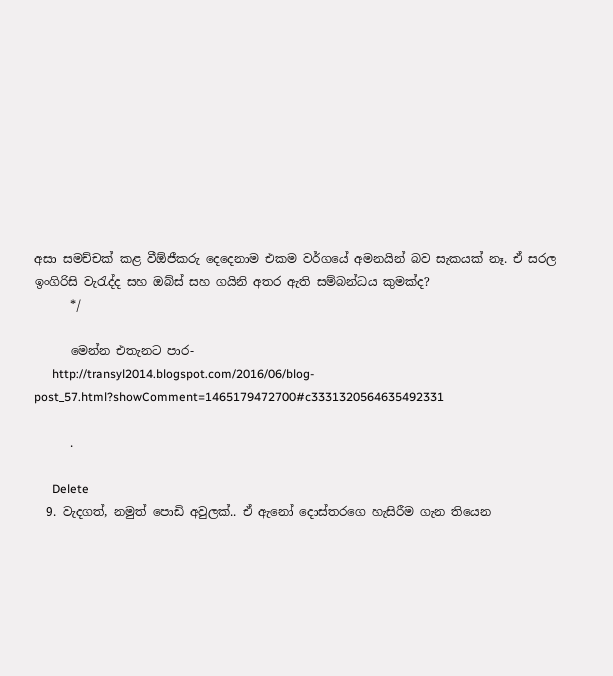අසා සමච්චක් කළ වීඕජීකරු දෙදෙනාම එකම වර්ගයේ අමනයින් බව සැකයක් නෑ. ඒ සරල ඉංගිරිසි වැරැද්ද සහ ඔබ්ස් සහ ගයිනි අතර ඇති සම්බන්ධය කුමක්ද?
      */

      මෙන්න එතැනට පාර-
      http://transyl2014.blogspot.com/2016/06/blog-post_57.html?showComment=1465179472700#c3331320564635492331

      .

      Delete
  9. වැදගත්, නමුත් පොඩි අවුලක්.. ඒ ඇනෝ දොස්තරගෙ හැසිරීම ගැන තියෙන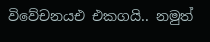විවේචනයඑ එකගයි.. නමුත්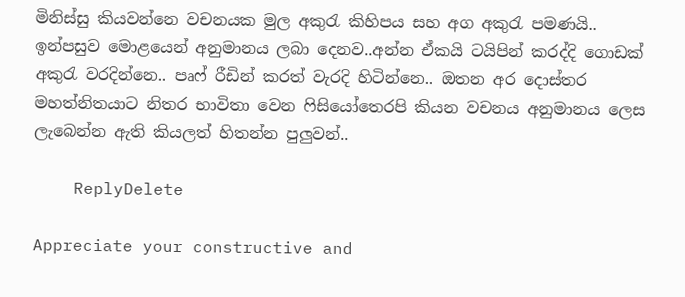මිනිස්සු කියවන්නෙ වචනයක මුල අකුරැ කිහිපය සහ අග අකුරැ පමණයි.. ඉන්පසුව මොළයෙන් අනුමානය ලබා දෙනව..අන්න ඒකයි ටයිපින් කරද්දි ගොඩක් අකුරැ වරදින්නෙ.. පෘෆ් රීඩින් කරත් වැරදි හිටින්නෙ.. ඔතන අර දොස්තර මහත්නිතයාට නිතර භාවිතා වෙන ෆිසියෝතෙරපි කියන වචනය අනුමානය ලෙස ලැබෙන්න ඇති කියලත් හිතන්න පුලුවන්..

    ReplyDelete

Appreciate your constructive and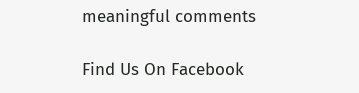meaningful comments

Find Us On Facebook